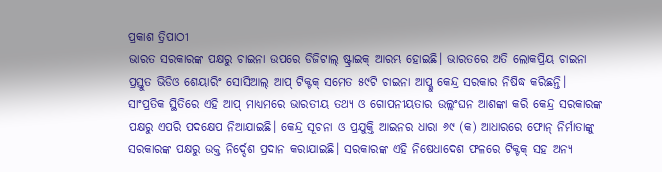ପ୍ରକାଶ ତ୍ରିପାଠୀ
ଭାରତ ସରକାରଙ୍କ ପକ୍ଷରୁ ଚାଇନା ଉପରେ ଡିଜିଟାଲ୍ ଷ୍ଟ୍ରାଇକ୍ ଆରମ୍ଭ ହୋଇଛି। ଭାରତରେ ଅତି ଲୋକପ୍ରିୟ ଚାଇନା ପ୍ରସ୍ତୁତ ଭିଡିଓ ଶେୟାରିଂ ସୋସିଆଲ୍ ଆପ୍ ଟିକ୍ଟକ୍ ସମେତ ୫୯ଟି ଚାଇନା ଆପ୍କୁ କେନ୍ଦ୍ର ସରକାର ନିଷିଦ୍ଧ କରିଛନ୍ତି। ସାଂପ୍ରତିକ ସ୍ଥିତିରେ ଏହି ଆପ୍ ମାଧ୍ୟମରେ ଭାରତୀୟ ତଥ୍ୟ ଓ ଗୋପନୀୟତାର ଉଲ୍ଲଂଘନ ଆଶଙ୍କା କରି କେନ୍ଦ୍ର ସରକାରଙ୍କ ପକ୍ଷରୁ ଏପରି ପଦକ୍ଷେପ ନିଆଯାଇଛି। କେନ୍ଦ୍ର ସୂଚନା ଓ ପ୍ରଯୁକ୍ତି ଆଇନର ଧାରା ୬୯ (କ) ଆଧାରରେ ଫୋନ୍ ନିର୍ମାତାଙ୍କୁ ସରକାରଙ୍କ ପକ୍ଷରୁ ଉକ୍ତ ନିର୍ଦ୍ଦେଶ ପ୍ରଦାନ କରାଯାଇଛି। ସରକାରଙ୍କ ଏହି ନିଷେଧାଦେଶ ଫଳରେ ଟିକ୍ଟକ୍ ସହ ଅନ୍ୟ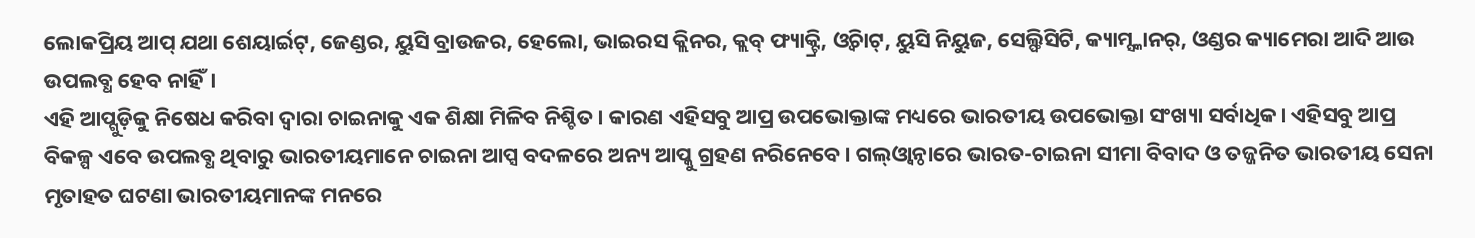ଲୋକପ୍ରିୟ ଆପ୍ ଯଥା ଶେୟାର୍ଇଟ୍, ଜେଣ୍ଡର, ୟୁସି ବ୍ରାଉଜର, ହେଲୋ, ଭାଇରସ କ୍ଲିନର, କ୍ଲବ୍ ଫ୍ୟାକ୍ଟ୍ରି, ଓ୍ବିଚାଟ୍, ୟୁସି ନିୟୁଜ, ସେଲ୍ଫିସିଟି, କ୍ୟାମ୍ସ୍କାନର୍, ଓଣ୍ଡର କ୍ୟାମେରା ଆଦି ଆଉ ଉପଲବ୍ଧ ହେବ ନାହିଁ।
ଏହି ଆପ୍ଗୁଡ଼ିକୁ ନିଷେଧ କରିବା ଦ୍ୱାରା ଚାଇନାକୁ ଏକ ଶିକ୍ଷା ମିଳିବ ନିଶ୍ଚିତ। କାରଣ ଏହିସବୁ ଆପ୍ର ଉପଭୋକ୍ତାଙ୍କ ମଧ୍ୟରେ ଭାରତୀୟ ଉପଭୋକ୍ତା ସଂଖ୍ୟା ସର୍ବାଧିକ। ଏହିସବୁ ଆପ୍ର ବିକଳ୍ପ ଏବେ ଉପଲବ୍ଧ ଥିବାରୁ ଭାରତୀୟମାନେ ଚାଇନା ଆପ୍ସ ବଦଳରେ ଅନ୍ୟ ଆପ୍କୁ ଗ୍ରହଣ ନରିନେବେ। ଗଲ୍ଓ୍ବାନ୍ଠାରେ ଭାରତ-ଚାଇନା ସୀମା ବିବାଦ ଓ ତଜ୍ଜନିତ ଭାରତୀୟ ସେନା ମୃତାହତ ଘଟଣା ଭାରତୀୟମାନଙ୍କ ମନରେ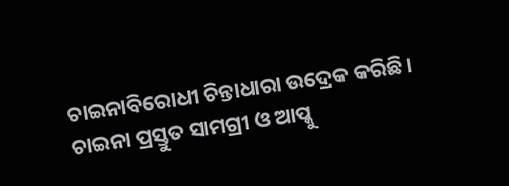ଚାଇନାବିରୋଧୀ ଚିନ୍ତାଧାରା ଉଦ୍ରେକ କରିଛି। ଚାଇନା ପ୍ରସ୍ତୁତ ସାମଗ୍ରୀ ଓ ଆପ୍କୁ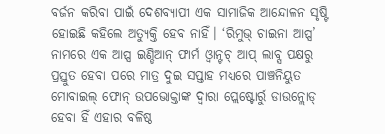ବର୍ଜନ କରିବା ପାଇଁ ଦେଶବ୍ୟାପୀ ଏକ ସାମାଜିକ ଆନ୍ଦୋଳନ ସୃଷ୍ଟି ହୋଇଛି କହିଲେ ଅତ୍ୟୁକ୍ତି ହେବ ନାହିଁ। ‘ରିମୁଭ୍ ଚାଇନା ଆପ୍ସ’ ନାମରେ ଏକ ଆପ୍ସ ଇଣ୍ଡିଆନ୍ ଫାର୍ମ ଓ୍ବାନ୍ଟଚ୍ ଆପ୍ ଲାବ୍ସ ପକ୍ଷରୁ ପ୍ରସ୍ତୁତ ହେବା ପରେ ମାତ୍ର ଦୁଇ ସପ୍ତାହ ମଧ୍ୟରେ ପାଞ୍ଚନିୟୁତ ମୋବାଇଲ୍ ଫୋନ୍ ଉପଭୋକ୍ତାଙ୍କ ଦ୍ୱାରା ପ୍ଲେଷ୍ଟୋର୍ରୁ ଡାଉନ୍ଲୋଡ୍ ହେବା ହିଁ ଏହାର ବଳିଷ୍ଠ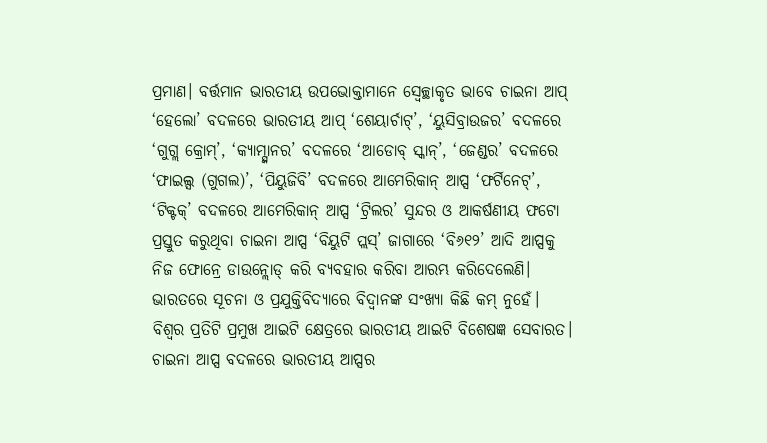ପ୍ରମାଣ। ବର୍ତ୍ତମାନ ଭାରତୀୟ ଉପଭୋକ୍ତାମାନେ ସ୍ବେଚ୍ଛାକୃତ ଭାବେ ଚାଇନା ଆପ୍ ‘ହେଲୋ’ ବଦଳରେ ଭାରତୀୟ ଆପ୍ ‘ଶେୟାର୍ଚାଟ୍’, ‘ୟୁସିବ୍ରାଉଜର’ ବଦଳରେ ‘ଗୁଗ୍ଲ କ୍ରୋମ୍’, ‘କ୍ୟାମ୍ସ୍କାନର’ ବଦଳରେ ‘ଆଡୋବ୍ ସ୍କାନ୍’, ‘ଜେଣ୍ଡର’ ବଦଳରେ ‘ଫାଇଲ୍ସ (ଗୁଗଲ)’, ‘ପିୟୁଜିବି’ ବଦଳରେ ଆମେରିକାନ୍ ଆପ୍ସ ‘ଫର୍ଟିନେଟ୍’, ‘ଟିକ୍ଟକ୍’ ବଦଳରେ ଆମେରିକାନ୍ ଆପ୍ସ ‘ଟ୍ରିଲର’ ସୁନ୍ଦର ଓ ଆକର୍ଷଣୀୟ ଫଟୋ ପ୍ରସ୍ତୁତ କରୁଥିବା ଚାଇନା ଆପ୍ସ ‘ବିୟୁଟି ପ୍ଲସ୍’ ଜାଗାରେ ‘ବି୬୧୨’ ଆଦି ଆପ୍ସକୁ ନିଜ ଫୋନ୍ରେ ଡାଉନ୍ଲୋଡ୍ କରି ବ୍ୟବହାର କରିବା ଆରମ୍ଭ କରିଦେଲେଣି। ଭାରତରେ ସୂଚନା ଓ ପ୍ରଯୁକ୍ତିବିଦ୍ୟାରେ ବିଦ୍ୱାନଙ୍କ ସଂଖ୍ୟା କିଛି କମ୍ ନୁହେଁ। ବିଶ୍ୱର ପ୍ରତିଟି ପ୍ରମୁଖ ଆଇଟି କ୍ଷେତ୍ରରେ ଭାରତୀୟ ଆଇଟି ବିଶେଷଜ୍ଞ ସେବାରତ। ଚାଇନା ଆପ୍ସ ବଦଳରେ ଭାରତୀୟ ଆପ୍ସର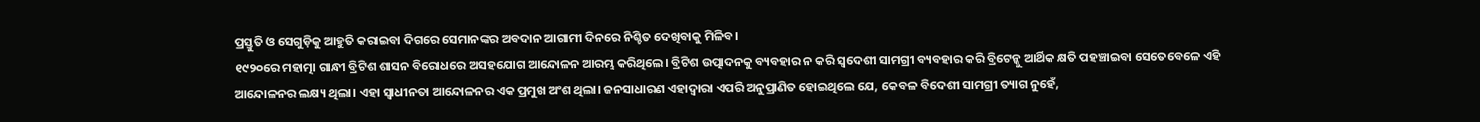ପ୍ରସ୍ତୁତି ଓ ସେଗୁଡ଼ିକୁ ଆହୁତି କରାଇବା ଦିଗରେ ସେମାନଙ୍କର ଅବଦାନ ଆଗାମୀ ଦିନରେ ନିଶ୍ଚିତ ଦେଖିବାକୁ ମିଳିବ।
୧୯୨୦ରେ ମହାତ୍ମା ଗାନ୍ଧୀ ବ୍ରିଟିଶ ଶାସନ ବିରୋଧରେ ଅସହଯୋଗ ଆନ୍ଦୋଳନ ଆରମ୍ଭ କରିଥିଲେ। ବ୍ରିଟିଶ ଉତ୍ପାଦନକୁ ବ୍ୟବହାର ନ କରି ସ୍ବଦେଶୀ ସାମଗ୍ରୀ ବ୍ୟବହାର କରି ବ୍ରିଟେନ୍କୁ ଆର୍ଥିକ କ୍ଷତି ପହଞ୍ଚାଇବା ସେତେବେଳେ ଏହି ଆନ୍ଦୋଳନର ଲକ୍ଷ୍ୟ ଥିଲା। ଏହା ସ୍ବାଧୀନତା ଆନ୍ଦୋଳନର ଏକ ପ୍ରମୁଖ ଅଂଶ ଥିଲା। ଜନସାଧାରଣ ଏହାଦ୍ୱାରା ଏପରି ଅନୁପ୍ରାଣିତ ହୋଇଥିଲେ ଯେ, କେବଳ ବିଦେଶୀ ସାମଗ୍ରୀ ତ୍ୟାଗ ନୁହେଁ,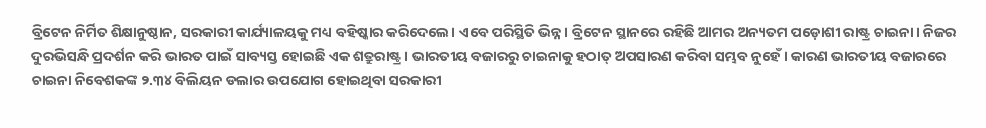ବ୍ରିଟେନ ନିର୍ମିତ ଶିକ୍ଷାନୁଷ୍ଠାନ, ସରକାରୀ କାର୍ଯ୍ୟାଳୟକୁ ମଧ୍ୟ ବହିଷ୍କାର କରିଦେଲେ। ଏବେ ପରିସ୍ଥିତି ଭିନ୍ନ। ବ୍ରିଟେନ ସ୍ଥାନରେ ରହିଛି ଆମର ଅନ୍ୟତମ ପଡ଼ୋଶୀ ରାଷ୍ଟ୍ର ଚାଇନା। ନିଜର ଦୁରଭିସନ୍ଧି ପ୍ରଦର୍ଶନ କରି ଭାରତ ପାଇଁ ସାବ୍ୟସ୍ତ ହୋଇଛି ଏକ ଶତ୍ରୁରାଷ୍ଟ୍ର। ଭାରତୀୟ ବଜାରରୁ ଚାଇନାକୁ ହଠାତ୍ ଅପସାରଣ କରିବା ସମ୍ଭବ ନୁହେଁ। କାରଣ ଭାରତୀୟ ବଜାରରେ ଚାଇନା ନିବେଶକଙ୍କ ୨.୩୪ ବିଲିୟନ ଡଲାର ଉପଯୋଗ ହୋଇଥିବା ସରକାରୀ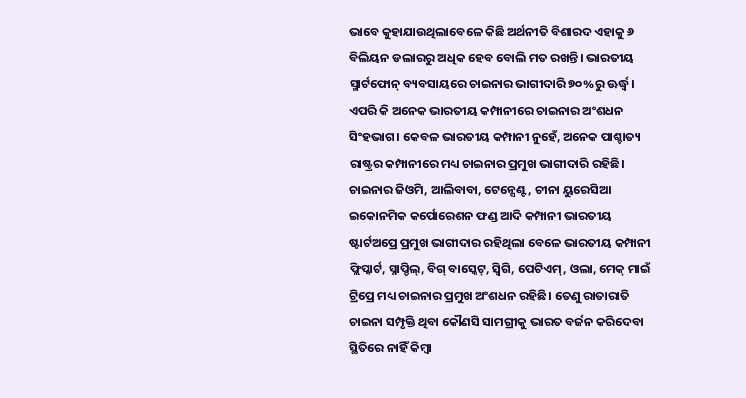ଭାବେ କୁହାଯାଉଥିଲାବେଳେ କିଛି ଅର୍ଥନୀତି ବିଶାରଦ ଏହାକୁ ୬ ବିଲିୟନ ଡଲାରରୁ ଅଧିକ ହେବ ବୋଲି ମତ ରଖନ୍ତି। ଭାରତୀୟ ସ୍ମାର୍ଟଫୋନ୍ ବ୍ୟବସାୟରେ ଚାଇନାର ଭାଗୀଦାରି ୭୦%ରୁ ଊର୍ଦ୍ଧ୍ୱ। ଏପରି କି ଅନେକ ଭାରତୀୟ କମ୍ପାନୀରେ ଚାଇନାର ଅଂଶଧନ ସିଂହଭାଗ। କେବଳ ଭାରତୀୟ କମ୍ପାନୀ ନୁହେଁ, ଅନେକ ପାଶ୍ଚାତ୍ୟ ରାଷ୍ଟ୍ରର କମ୍ପାନୀରେ ମଧ୍ୟ ଚାଇନାର ପ୍ରମୁଖ ଭାଗୀଦାରି ରହିଛି। ଚାଇନାର ଜିଓମି, ଆଲିବାବା, ଟେନ୍ସେଣ୍ଟ, ଚୀନା ୟୁରେସିଆ ଇକୋନମିକ କର୍ପୋରେଶନ ଫଣ୍ଡ ଆଦି କମ୍ପାନୀ ଭାରତୀୟ ଷ୍ଟାର୍ଟଅପ୍ରେ ପ୍ରମୁଖ ଭାଗୀଦାର ରହିଥିଲା ବେଳେ ଭାରତୀୟ କମ୍ପାନୀ ଫ୍ଲିପ୍କାର୍ଟ, ସ୍ନାପ୍ଡିଲ୍, ବିଗ୍ ବାସ୍କେଟ୍, ସ୍ବିଗି, ପେଟିଏମ୍, ଓଲା, ମେକ୍ ମାଇଁ ଟ୍ରିପ୍ରେ ମଧ୍ୟ ଚାଇନାର ପ୍ରମୁଖ ଅଂଶଧନ ରହିଛି। ତେଣୁ ରାତାରାତି ଚାଇନା ସମ୍ପୃକ୍ତି ଥିବା କୌଣସି ସାମଗ୍ରୀକୁ ଭାରତ ବର୍ଜନ କରିଦେବା ସ୍ଥିତିରେ ନାହିଁ କିମ୍ବା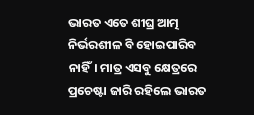ଭାରତ ଏତେ ଶୀଘ୍ର ଆତ୍ମ ନିର୍ଭରଶୀଳ ବି ହୋଇପାରିବ ନାହିଁ। ମାତ୍ର ଏସବୁ କ୍ଷେତ୍ରରେ ପ୍ରଚେଷ୍ଟା ଜାରି ରହିଲେ ଭାରତ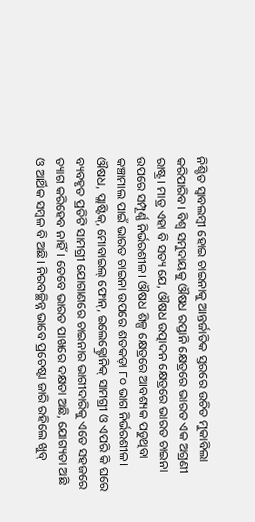ନିଶ୍ଚିତ ସ୍ବାବଲମ୍ବୀ ହୋଇ ଚାଇନାକୁ ଆନ୍ତର୍ଜାତିକ ସ୍ତରରେ ଉଚିତ ମୁକାବିଲା କରିପାରିବ। ବିଶ୍ୱ ସମୁଦାୟକୁ ଔଷଧ ରପ୍ତାନି କ୍ଷେତ୍ରରେ ଭାରତ ଏକ ଅଗ୍ରଣୀ ରାଷ୍ଟ୍ର। ମାତ୍ର ଏହା ବି ସତ୍ୟ ଯେ, ଔଷଧ ଉତ୍ପାଦନ କ୍ଷେତ୍ରରେ ଭାରତ ଚାଇନା ଉପରେ ସମ୍ପୂର୍ଣ୍ଣ ନିର୍ଭରଶୀଳ। ଔଷଧ ଶିଳ୍ପ କ୍ଷେତ୍ରରେ ଆବଶ୍ୟକ ପଡୁଥିବା କଞ୍ଚାମାଲ ପାଇଁ ଭାରତ ଚାଇନା ଉପରେ ଶତକଡ଼ା ୮୦ ଭାଗ ନିର୍ଭରଶୀଳ। ଔଷଧ, ପ୍ଲାଷ୍ଟିକ୍, ମୋବାଇଲ୍ ଫୋନ୍, ଇଲେକ୍ଟ୍ରୋନିକ୍ ସାମଗ୍ରୀ ଓ ଏପରି କି ଘରେ ବ୍ୟବହୃତ ପ୍ରତିଟି ସାମଗ୍ରୀ ଯୋଗାଣରେ ଚାଇନାର ଭାଗୀଦାରିକୁ ଏତେ ସହଜରେ ତ୍ୟାଗ କରିହେବ ନାହିଁ। ତେବେ ଭାରତ ପାଖରେ ଦକ୍ଷତା ଅଛି, ଯୋଗ୍ୟତା ଅଛି ଓ ଆର୍ଥିକ ସମ୍ବଳ ବି ଅଛି। ନିରବଚ୍ଛିନ୍ନ ଭାବେ ପ୍ରଚେଷ୍ଟା ଜାରି ରହିଲେ ଖୁବ୍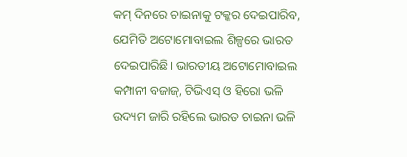କମ୍ ଦିନରେ ଚାଇନାକୁ ଟକ୍କର ଦେଇପାରିବ, ଯେମିତି ଅଟୋମୋବାଇଲ ଶିଳ୍ପରେ ଭାରତ ଦେଇପାରିଛି। ଭାରତୀୟ ଅଟୋମୋବାଇଲ କମ୍ପାନୀ ବଜାଜ୍, ଟିଭିଏସ୍ ଓ ହିରୋ ଭଳି ଉଦ୍ୟମ ଜାରି ରହିଲେ ଭାରତ ଚାଇନା ଭଳି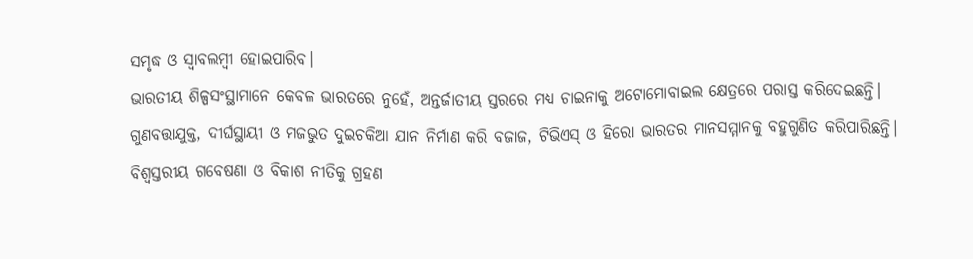ସମୃଦ୍ଧ ଓ ସ୍ବାବଲମ୍ବୀ ହୋଇପାରିବ।
ଭାରତୀୟ ଶିଳ୍ପସଂସ୍ଥାମାନେ କେବଳ ଭାରତରେ ନୁହେଁ, ଅନ୍ତର୍ଜାତୀୟ ସ୍ତରରେ ମଧ୍ୟ ଚାଇନାକୁ ଅଟୋମୋବାଇଲ କ୍ଷେତ୍ରରେ ପରାସ୍ତ କରିଦେଇଛନ୍ତି। ଗୁଣବତ୍ତାଯୁକ୍ତ, ଦୀର୍ଘସ୍ଥାୟୀ ଓ ମଜଭୁତ ଦୁଇଚକିଆ ଯାନ ନିର୍ମାଣ କରି ବଜାଜ, ଟିଭିଏସ୍ ଓ ହିରୋ ଭାରତର ମାନସମ୍ମାନକୁ ବହୁଗୁଣିତ କରିପାରିଛନ୍ତି। ବିଶ୍ୱସ୍ତରୀୟ ଗବେଷଣା ଓ ବିକାଶ ନୀତିକୁ ଗ୍ରହଣ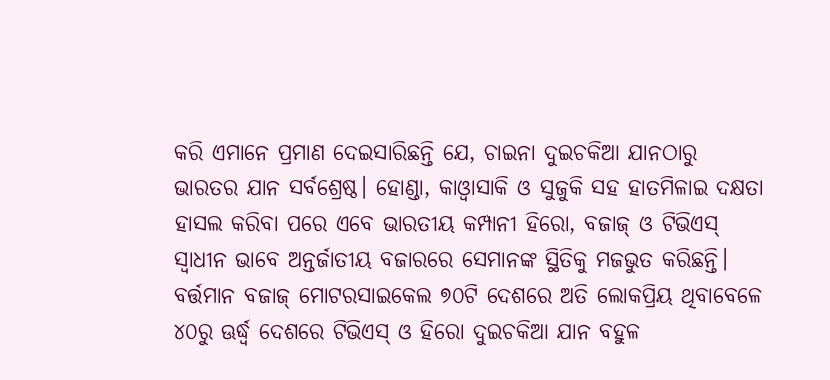କରି ଏମାନେ ପ୍ରମାଣ ଦେଇସାରିଛନ୍ତି ଯେ, ଚାଇନା ଦୁଇଚକିଆ ଯାନଠାରୁ ଭାରତର ଯାନ ସର୍ବଶ୍ରେଷ୍ଠ। ହୋଣ୍ଡା, କାଓ୍ବାସାକି ଓ ସୁଜୁକି ସହ ହାତମିଳାଇ ଦକ୍ଷତା ହାସଲ କରିବା ପରେ ଏବେ ଭାରତୀୟ କମ୍ପାନୀ ହିରୋ, ବଜାଜ୍ ଓ ଟିଭିଏସ୍ ସ୍ବାଧୀନ ଭାବେ ଅନ୍ତର୍ଜାତୀୟ ବଜାରରେ ସେମାନଙ୍କ ସ୍ଥିତିକୁ ମଜଭୁତ କରିଛନ୍ତି। ବର୍ତ୍ତମାନ ବଜାଜ୍ ମୋଟରସାଇକେଲ ୭୦ଟି ଦେଶରେ ଅତି ଲୋକପ୍ରିୟ ଥିବାବେଳେ ୪୦ରୁ ଊର୍ଦ୍ଧ୍ୱ ଦେଶରେ ଟିଭିଏସ୍ ଓ ହିରୋ ଦୁଇଚକିଆ ଯାନ ବହୁଳ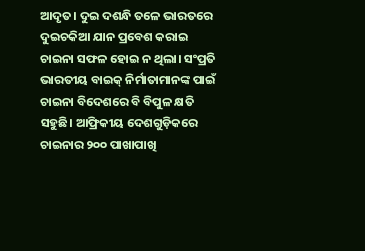ଆଦୃତ। ଦୁଇ ଦଶନ୍ଧି ତଳେ ଭାରତରେ ଦୁଇଚକିଆ ଯାନ ପ୍ରବେଶ କରାଇ ଚାଇନା ସଫଳ ହୋଇ ନ ଥିଲା। ସଂପ୍ରତି ଭାରତୀୟ ବାଇକ୍ ନିର୍ମାତାମାନଙ୍କ ପାଇଁ ଚାଇନା ବିଦେଶରେ ବି ବିପୁଳ କ୍ଷତି ସହୁଛି। ଆଫ୍ରିକୀୟ ଦେଶଗୁଡ଼ିକରେ ଚାଇନାର ୨୦୦ ପାଖାପାଖି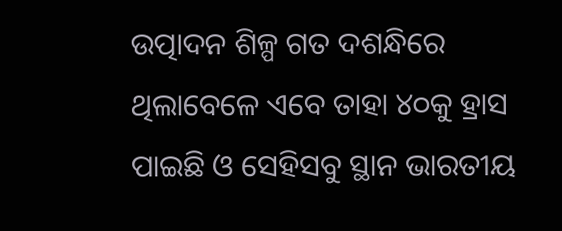ଉତ୍ପାଦନ ଶିଳ୍ପ ଗତ ଦଶନ୍ଧିରେ ଥିଲାବେଳେ ଏବେ ତାହା ୪୦କୁ ହ୍ରାସ ପାଇଛି ଓ ସେହିସବୁ ସ୍ଥାନ ଭାରତୀୟ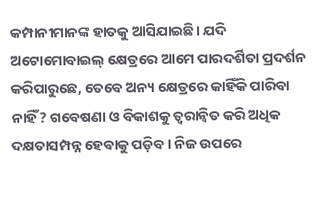କମ୍ପାନୀମାନଙ୍କ ହାତକୁ ଆସିଯାଇଛି। ଯଦି ଅଟୋମୋବାଇଲ୍ କ୍ଷେତ୍ରରେ ଆମେ ପାରଦର୍ଶିତା ପ୍ରଦର୍ଶନ କରିପାରୁଛେ, ତେବେ ଅନ୍ୟ କ୍ଷେତ୍ରରେ କାହିଁକି ପାରିବା ନାହିଁ? ଗବେଷଣା ଓ ବିକାଶକୁ ତ୍ୱରାନ୍ବିତ କରି ଅଧିକ ଦକ୍ଷତାସମ୍ପନ୍ନ ହେବାକୁ ପଡ଼ିବ। ନିଜ ଉପରେ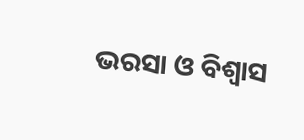ଭରସା ଓ ବିଶ୍ୱାସ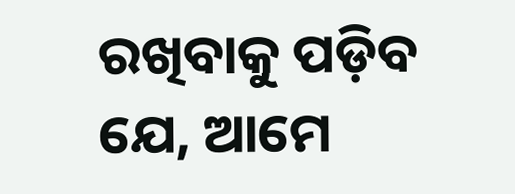ରଖିବାକୁ ପଡ଼ିବ ଯେ, ଆମେ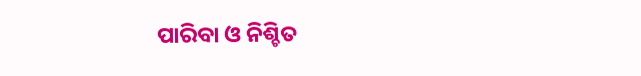ପାରିବା ଓ ନିଶ୍ଚିତ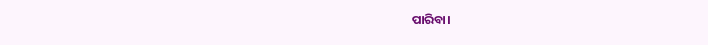ପାରିବା।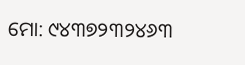ମୋ: ୯୪୩୭୨୩୨୪୬୩